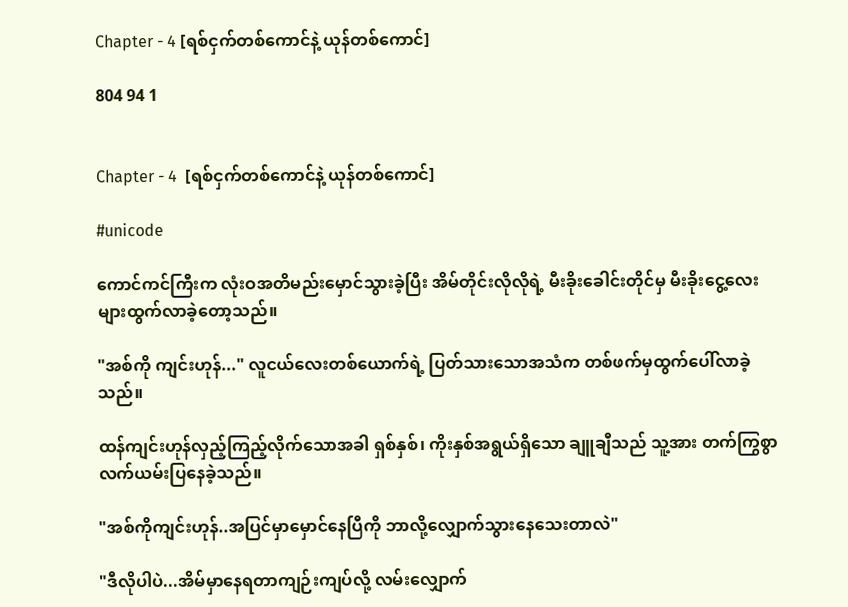Chapter - 4 [ရစ်ငှက်တစ်ကောင်နဲ့ ယုန်တစ်ကောင်]

804 94 1


Chapter - 4  [ရစ်ငှက်တစ်ကောင်နဲ့ ယုန်တစ်ကောင်]

#unicode

ကောင်ကင်ကြီးက လုံးဝအတိမည်းမှောင်သွားခဲ့ပြီး အိမ်တိုင်းလိုလိုရဲ့ မီးခိုးခေါင်းတိုင်မှ မီးခိုးငွေ့လေးများထွက်လာခဲ့တော့သည်။

"အစ်ကို ကျင်းဟုန်..." လူငယ်လေးတစ်ယောက်ရဲ့ ပြတ်သားသောအသံက တစ်ဖက်မှထွက်ပေါ်လာခဲ့သည်။

ထန်ကျင်းဟုန်လှည့်ကြည့်လိုက်သောအခါ ရှစ်နှစ်၊ ကိုးနှစ်အရွယ်ရှိသော ချူချီသည် သူ့အား တက်ကြွစွာ လက်ယမ်းပြနေခဲ့သည်။

"အစ်ကိုကျင်းဟုန်..အပြင်မှာမှောင်နေပြီကို ဘာလို့လျှောက်သွားနေသေးတာလဲ"

"ဒီလိုပါပဲ...အိမ်မှာနေရတာကျဉ်းကျပ်လို့ လမ်းလျှောက်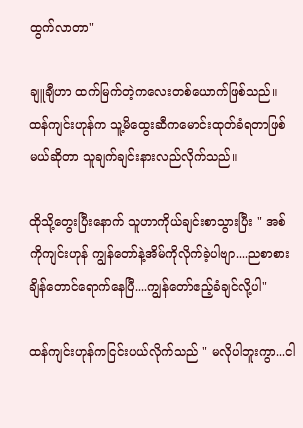ထွက်လာတာ"

ချူချီဟာ ထက်မြက်တဲ့ကလေးတစ်ယောက်ဖြစ်သည်။ ထန်ကျင်းဟုန်က သူ့မိထွေးဆီကမောင်းထုတ်ခံရတာဖြစ်မယ်ဆိုတာ သူချက်ချင်းနားလည်လိုက်သည်။

ထိုသို့တွေးပြီးနောက် သူဟာကိုယ်ချင်းစာသွားပြီး " အစ်ကိုကျင်းဟုန် ကျွန်တော်နဲ့အိမ်ကိုလိုက်ခဲ့ပါဗျာ....ညစာစားချိန်တောင်ရောက်နေပြီ....ကျွန်တော်ဧည့်ခံချင်လို့ပါ"

ထန်ကျင်းဟုန်ကငြင်းပယ်လိုက်သည် " မလိုပါဘူးကွာ...ငါ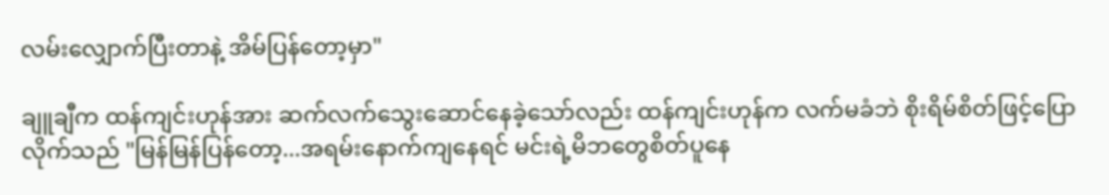လမ်းလျှောက်ပြီးတာနဲ့ အိမ်ပြန်တော့မှာ"

ချူချီက ထန်ကျင်းဟုန်အား ဆက်လက်သွေးဆောင်နေခဲ့သော်လည်း ထန်ကျင်းဟုန်က လက်မခံဘဲ စိုးရိမ်စိတ်ဖြင့်ပြောလိုက်သည် "မြန်မြန်ပြန်တော့...အရမ်းနောက်ကျနေရင် မင်းရဲ့မိဘတွေစိတ်ပူနေ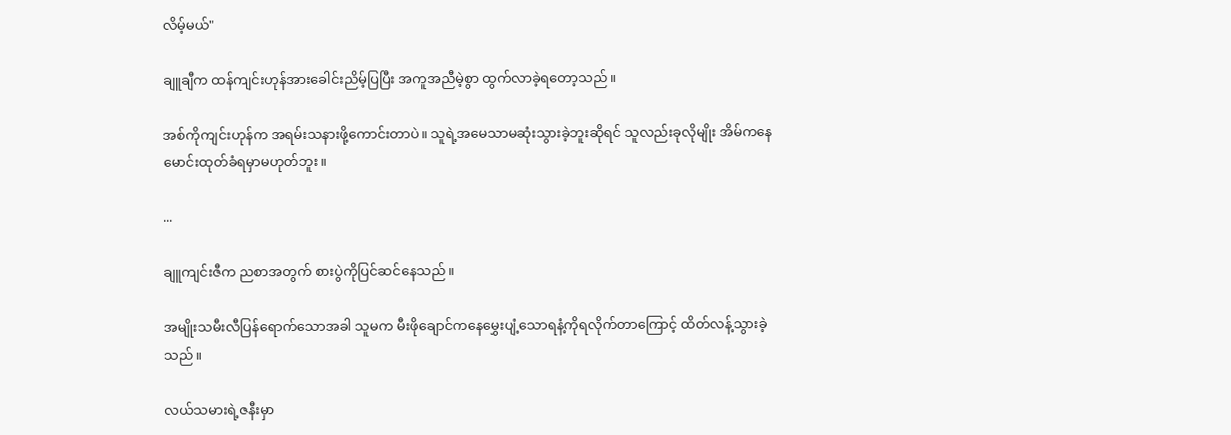လိမ့်မယ်"

ချူချီက ထန်ကျင်းဟုန်အားခေါင်းညိမ့်ပြပြီး အကူအညီမဲ့စွာ ထွက်လာခဲ့ရတော့သည်။

အစ်ကိုကျင်းဟုန်က အရမ်းသနားဖို့ကောင်းတာပဲ။ သူရဲ့အမေသာမဆုံးသွားခဲ့ဘူးဆိုရင် သူလည်းခုလိုမျိုး အိမ်ကနေမောင်းထုတ်ခံရမှာမဟုတ်ဘူး။

...

ချူကျင်းဇီက ညစာအတွက် စားပွဲကိုပြင်ဆင်နေသည်။

အမျိုးသမီးလီပြန်ရောက်သောအခါ သူမက မီးဖိုချောင်ကနေမွှေးပျံ့သောရနံ့ကိုရလိုက်တာကြောင့် ထိတ်လန့်သွားခဲ့သည်။

လယ်သမားရဲ့ဇနီးမှာ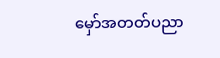မှော်အတတ်ပညာ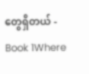တွေရှိတယ် - Book 1Where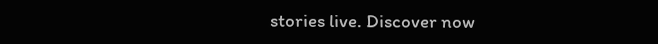stories live. Discover now